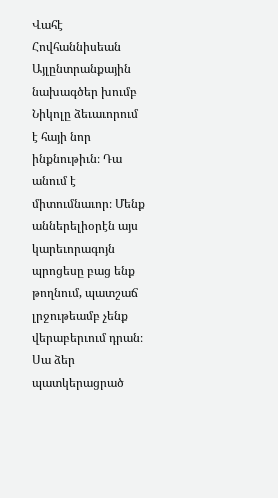Վահէ Հովհաննիսեան
Այլընտրանքային նախագծեր խումբ
Նիկոլը ձեւաւորում է հայի նոր ինքնութիւն։ Դա անում է միտումնաւոր։ Մենք աններելիօրէն այս կարեւորագոյն պրոցեսը բաց ենք թողնում, պատշաճ լրջութեամբ չենք վերաբերւում դրան։ Սա ձեր պատկերացրած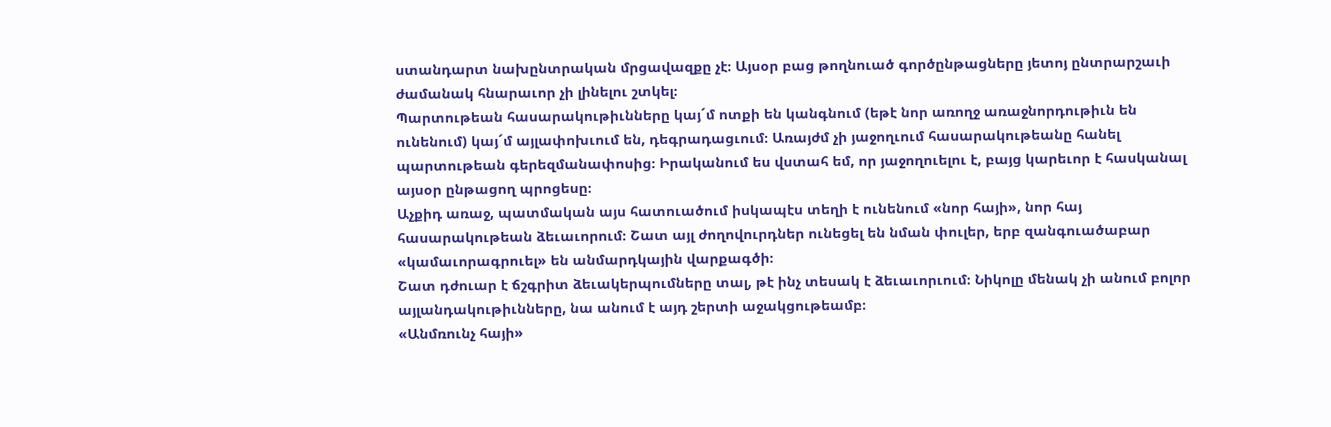ստանդարտ նախընտրական մրցավազքը չէ։ Այսօր բաց թողնուած գործընթացները յետոյ ընտրարշաւի ժամանակ հնարաւոր չի լինելու շտկել։
Պարտութեան հասարակութիւնները կայ´մ ոտքի են կանգնում (եթէ նոր առողջ առաջնորդութիւն են ունենում) կայ´մ այլափոխւում են, դեգրադացւում։ Առայժմ չի յաջողւում հասարակութեանը հանել պարտութեան գերեզմանափոսից։ Իրականում ես վստահ եմ, որ յաջողուելու է, բայց կարեւոր է հասկանալ այսօր ընթացող պրոցեսը։
Աչքիդ առաջ, պատմական այս հատուածում իսկապէս տեղի է ունենում «նոր հայի», նոր հայ հասարակութեան ձեւաւորում։ Շատ այլ ժողովուրդներ ունեցել են նման փուլեր, երբ զանգուածաբար «կամաւորագրուել» են անմարդկային վարքագծի։
Շատ դժուար է ճշգրիտ ձեւակերպումները տալ, թէ ինչ տեսակ է ձեւաւորւում։ Նիկոլը մենակ չի անում բոլոր այլանդակութիւնները, նա անում է այդ շերտի աջակցութեամբ։
«Անմռունչ հայի»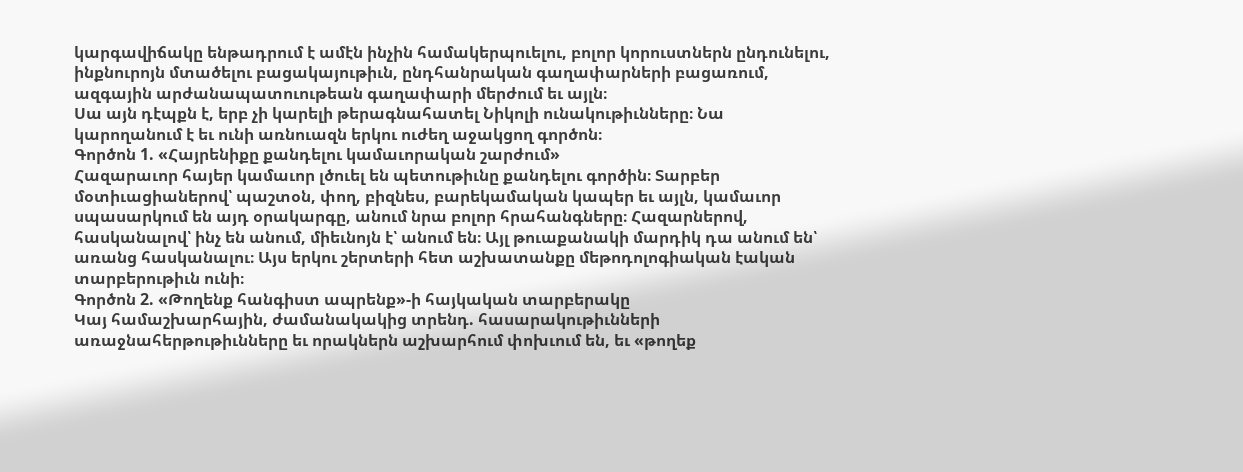կարգավիճակը ենթադրում է ամէն ինչին համակերպուելու, բոլոր կորուստներն ընդունելու, ինքնուրոյն մտածելու բացակայութիւն, ընդհանրական գաղափարների բացառում, ազգային արժանապատուութեան գաղափարի մերժում եւ այլն։
Սա այն դէպքն է, երբ չի կարելի թերագնահատել Նիկոլի ունակութիւնները։ Նա կարողանում է եւ ունի առնուազն երկու ուժեղ աջակցող գործոն։
Գործոն 1. «Հայրենիքը քանդելու կամաւորական շարժում»
Հազարաւոր հայեր կամաւոր լծուել են պետութիւնը քանդելու գործին։ Տարբեր մօտիւացիաներով՝ պաշտօն, փող, բիզնես, բարեկամական կապեր եւ այլն, կամաւոր սպասարկում են այդ օրակարգը, անում նրա բոլոր հրահանգները։ Հազարներով, հասկանալով՝ ինչ են անում, միեւնոյն է՝ անում են։ Այլ թուաքանակի մարդիկ դա անում են՝ առանց հասկանալու։ Այս երկու շերտերի հետ աշխատանքը մեթոդոլոգիական էական տարբերութիւն ունի։
Գործոն 2. «Թողենք հանգիստ ապրենք»-ի հայկական տարբերակը
Կայ համաշխարհային, ժամանակակից տրենդ. հասարակութիւնների առաջնահերթութիւնները եւ որակներն աշխարհում փոխւում են, եւ «թողեք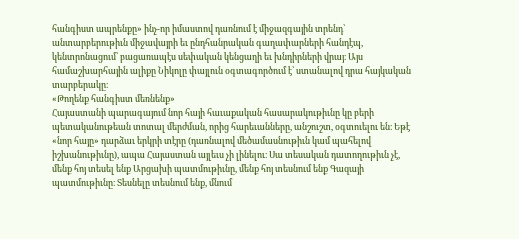հանգիստ ապրենքը» ինչ-որ իմաստով դառնում է միջազգային տրենդ՝ անտարբերութիւն միջավայրի եւ ընդհանրական գաղափարների հանդէպ, կենտրոնացում՝ բացառապէս սեփական կենցաղի եւ խնդիրների վրայ։ Այս համաշխարհային ալիքը Նիկոլը փայլուն օգտագործում է՝ ստանալով դրա հայկական տարբերակը։
«Թողենք հանգիստ մեռնենք»
Հայաստանի պարագայում նոր հայի հաւաքական հասարակութիւնը կը բերի պետականութեան տոտալ մերժման, որից հարեւանները, անշուշտ, օգտուելու են։ Եթէ «նոր հայը» դարձաւ երկրի տէրը (դառնալով մեծամասնութիւն կամ պահելով իշխանութիւնը), ապա Հայաստան այլեւս չի լինելու։ Սա տեսական դատողութիւն չէ, մենք հոյ տեսել ենք Արցախի պատմութիւնը, մենք հոյ տեսնում ենք Գազայի պատմութիւնը։ Տեսնելը տեսնում ենք, մնում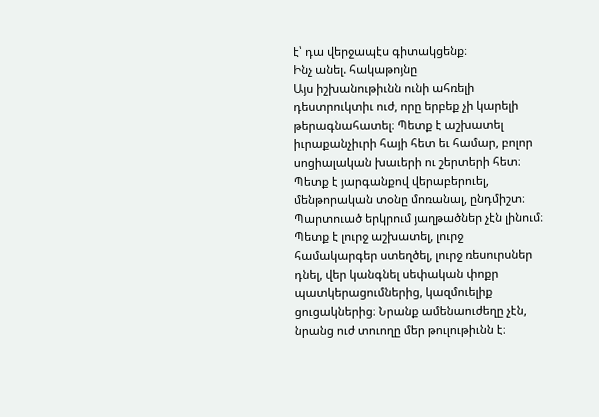է՝ դա վերջապէս գիտակցենք։
Ինչ անել. հակաթոյնը
Այս իշխանութիւնն ունի ահռելի դեստրուկտիւ ուժ, որը երբեք չի կարելի թերագնահատել։ Պետք է աշխատել իւրաքանչիւրի հայի հետ եւ համար, բոլոր սոցիալական խաւերի ու շերտերի հետ։ Պետք է յարգանքով վերաբերուել, մենթորական տօնը մոռանալ, ընդմիշտ։ Պարտուած երկրում յաղթածներ չէն լինում։
Պետք է լուրջ աշխատել, լուրջ համակարգեր ստեղծել, լուրջ ռեսուրսներ դնել, վեր կանգնել սեփական փոքր պատկերացումներից, կազմուելիք ցուցակներից։ Նրանք ամենաուժեղը չէն, նրանց ուժ տուողը մեր թուլութիւնն է։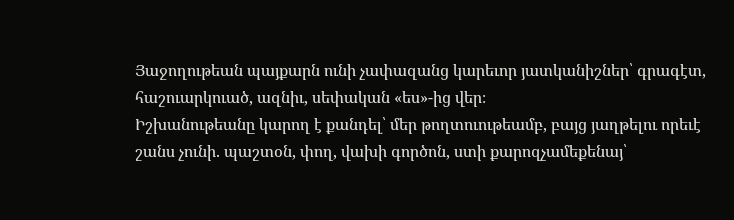Յաջողութեան պայքարն ունի չափազանց կարեւոր յատկանիշներ՝ գրագէտ, հաշուարկուած, ազնիւ, սեփական «ես»-ից վեր։
Իշխանութեանը կարող է քանդել՝ մեր թողտուութեամբ, բայց յաղթելու որեւէ շանս չունի. պաշտօն, փող, վախի գործոն, ստի քարոզչամեքենայ՝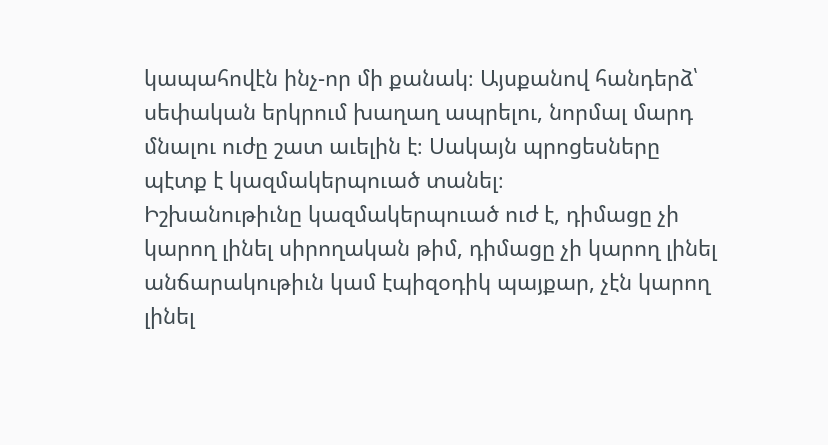կապահովէն ինչ-որ մի քանակ։ Այսքանով հանդերձ՝ սեփական երկրում խաղաղ ապրելու, նորմալ մարդ մնալու ուժը շատ աւելին է։ Սակայն պրոցեսները պէտք է կազմակերպուած տանել։
Իշխանութիւնը կազմակերպուած ուժ է, դիմացը չի կարող լինել սիրողական թիմ, դիմացը չի կարող լինել անճարակութիւն կամ էպիզօդիկ պայքար, չէն կարող լինել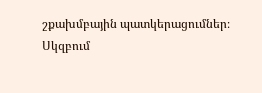շքախմբային պատկերացումներ։
Սկզբում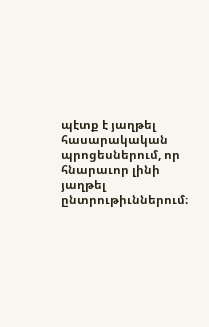պէտք է յաղթել հասարակական պրոցեսներում, որ հնարաւոր լինի յաղթել ընտրութիւններում։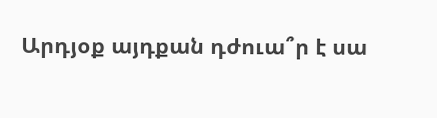Արդյօք այդքան դժուա՞ր է սա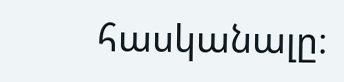հասկանալը։